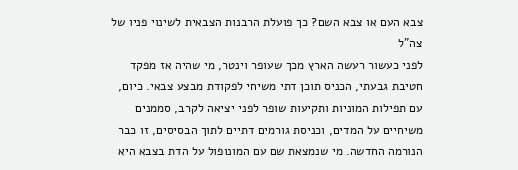צבא העם או צבא השם? כך פועלת הרבנות הצבאית לשינוי פניו של צה"ל
לפני כעשור רעשה הארץ מכך שעופר וינטר, מי שהיה אז מפקד חטיבת גבעתי, הכניס תוכן דתי משיחי לפקודת מבצע צבאי. כיום, עם תפילות המוניות ותקיעות שופר לפני יציאה לקרב, סממנים משיחיים על המדים, וכניסת גורמים דתיים לתוך הבסיסים, זו כבר הנורמה החדשה. מי שנמצאת שם עם המונופול על הדת בצבא היא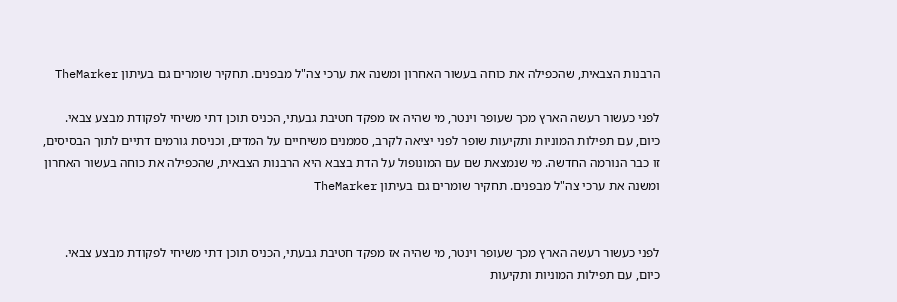הרבנות הצבאית, שהכפילה את כוחה בעשור האחרון ומשנה את ערכי צה"ל מבפנים. תחקיר שומרים גם בעיתון TheMarker

לפני כעשור רעשה הארץ מכך שעופר וינטר, מי שהיה אז מפקד חטיבת גבעתי, הכניס תוכן דתי משיחי לפקודת מבצע צבאי. כיום, עם תפילות המוניות ותקיעות שופר לפני יציאה לקרב, סממנים משיחיים על המדים, וכניסת גורמים דתיים לתוך הבסיסים, זו כבר הנורמה החדשה. מי שנמצאת שם עם המונופול על הדת בצבא היא הרבנות הצבאית, שהכפילה את כוחה בעשור האחרון ומשנה את ערכי צה"ל מבפנים. תחקיר שומרים גם בעיתון TheMarker


לפני כעשור רעשה הארץ מכך שעופר וינטר, מי שהיה אז מפקד חטיבת גבעתי, הכניס תוכן דתי משיחי לפקודת מבצע צבאי. כיום, עם תפילות המוניות ותקיעות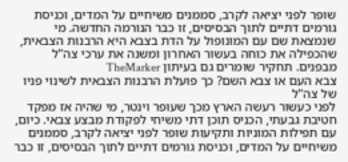שופר לפני יציאה לקרב, סממנים משיחיים על המדים, וכניסת גורמים דתיים לתוך הבסיסים, זו כבר הנורמה החדשה. מי שנמצאת שם עם המונופול על הדת בצבא היא הרבנות הצבאית, שהכפילה את כוחה בעשור האחרון ומשנה את ערכי צה"ל מבפנים. תחקיר שומרים גם בעיתון TheMarker
צבא העם או צבא השם? כך פועלת הרבנות הצבאית לשינוי פניו של צה"ל
לפני כעשור רעשה הארץ מכך שעופר וינטר, מי שהיה אז מפקד חטיבת גבעתי, הכניס תוכן דתי משיחי לפקודת מבצע צבאי. כיום, עם תפילות המוניות ותקיעות שופר לפני יציאה לקרב, סממנים משיחיים על המדים, וכניסת גורמים דתיים לתוך הבסיסים, זו כבר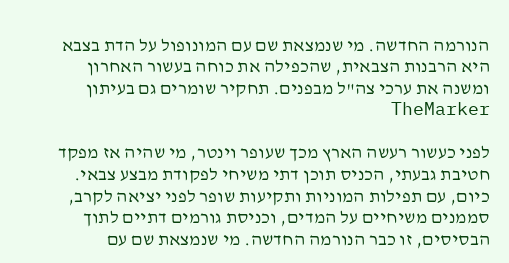הנורמה החדשה. מי שנמצאת שם עם המונופול על הדת בצבא היא הרבנות הצבאית, שהכפילה את כוחה בעשור האחרון ומשנה את ערכי צה"ל מבפנים. תחקיר שומרים גם בעיתון TheMarker

לפני כעשור רעשה הארץ מכך שעופר וינטר, מי שהיה אז מפקד חטיבת גבעתי, הכניס תוכן דתי משיחי לפקודת מבצע צבאי. כיום, עם תפילות המוניות ותקיעות שופר לפני יציאה לקרב, סממנים משיחיים על המדים, וכניסת גורמים דתיים לתוך הבסיסים, זו כבר הנורמה החדשה. מי שנמצאת שם עם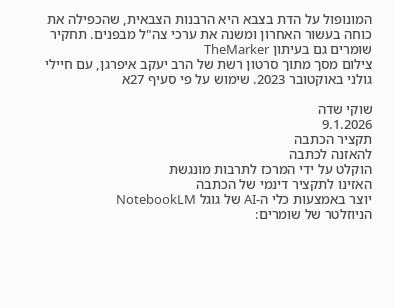המונופול על הדת בצבא היא הרבנות הצבאית, שהכפילה את כוחה בעשור האחרון ומשנה את ערכי צה"ל מבפנים. תחקיר שומרים גם בעיתון TheMarker
צילום מסך מתוך סרטון רשת של הרב יעקב איפרגן, עם חיילי גולני באוקטובר 2023. שימוש על פי סעיף 27א

שוקי שדה
9.1.2026
תקציר הכתבה
להאזנה לכתבה
הוקלט על ידי המרכז לתרבות מונגשת
האזינו לתקציר דינמי של הכתבה
יוצר באמצעות כלי ה-AI של גוגל NotebookLM
הניוזלטר של שומרים: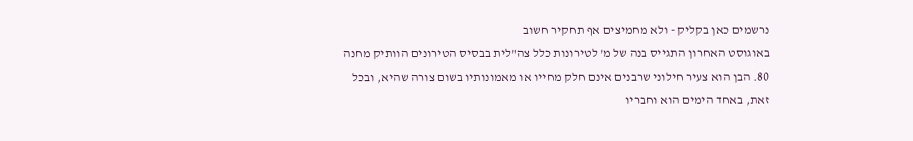נרשמים כאן בקליק - ולא מחמיצים אף תחקיר חשוב
באוגוסט האחרון התגייס בנה של מ' לטירונות כלל צה"לית בבסיס הטירונים הוותיק מחנה 80. הבן הוא צעיר חילוני שרבנים אינם חלק מחייו או מאמונותיו בשום צורה שהיא, ובכל זאת, באחד הימים הוא וחבריו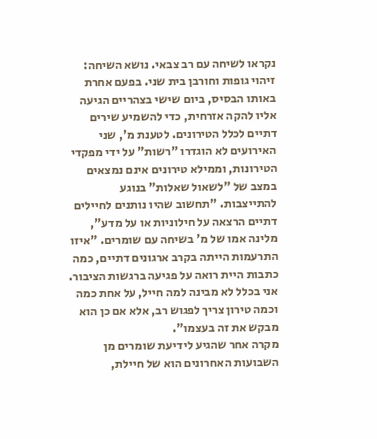נקראו לשיחה עם רב צבאי. נושא השיחה: זיהוי גופות וחורבן בית שני. בפעם אחרת באותו הבסיס, ביום שישי בצהריים הגיעה אליו להקה אזרחית, כדי להשמיע שירים דתיים לכלל הטירונים. לטענת מ', שני האירועים לא הוגדרו "רשות" על ידי מפקדי הטירונות, וממילא טירונים אינם נמצאים במצב של "לשאול שאלות" בנוגע להתייצבות. "תחשוב שהיו נותנים לחיילים דתיים הרצאה על חילוניות או על מדע", מלינה אמו של מ' בשיחה עם שומרים. "איזו התרעמות הייתה בקרב ארגונים דתיים, כמה כתבות היית רואה על פגיעה ברגשות הציבור. אני בכלל לא מבינה למה חייל, על אחת כמה וכמה טירון צריך לפגוש רב, אלא אם כן הוא מבקש את זה בעצמו".
מקרה אחר שהגיע לידיעת שומרים מן השבועות האחרונים הוא של חיילת,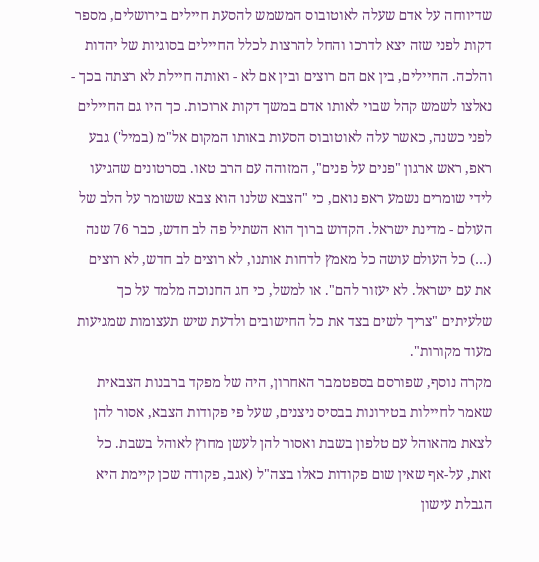שדיווחה על אדם שעלה לאוטובוס המשמש להסעת חיילים בירושלים, מספר דקות לפני שזה יצא לדרכו והחל להרצות לכלל החיילים בסוגיות של יהדות והלכה. החיילים, בין אם הם רוצים ובין אם לא - ואותה חיילת לא רצתה בכך - נאלצו לשמש קהל שבוי לאותו אדם במשך דקות ארוכות. כך היו גם החיילים לפני כשנה, כאשר עלה לאוטובוס הסעות באותו המקום אל"מ (במיל') גבע ראפ, ראש ארגון "פנים על פנים", המזוהה עם הרב טאו. בסרטונים שהגיעו לידי שומרים נשמע ראפ נואם, כי "הצבא שלנו הוא צבא ששומר על הלב של העולם - מדינת ישראל. הקדוש ברוך הוא השתיל פה לב חדש, כבר 76 שנה (…) כל העולם עושה כל מאמץ לדחות אותנו, לא רוצים לב חדש, לא רוצים את עם ישראל. לא יעזור להם". או למשל, כי חג החנוכה מלמד על כך שלעיתים "צריך לשים בצד את כל החישובים ולדעת שיש תעצומות שמגיעות מעוד מקורות".
מקרה נוסף, שפורסם בספטמבר האחרון, היה של מפקד ברבנות הצבאית שאמר לחיילות בטירונות בבסיס ניצנים, שעל פי פקודות הצבא, אסור להן לצאת מהאוהל עם טלפון בשבת ואסור להן לעשן מחוץ לאוהל בשבת. כל זאת, על-אף שאין שום פקודות כאלו בצה"ל (אגב, פקודה שכן קיימת היא הגבלת עישון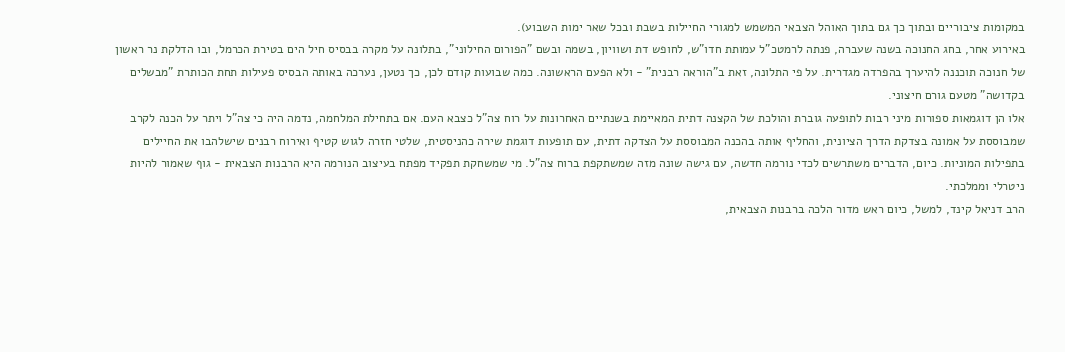במקומות ציבוריים ובתוך כך גם בתוך האוהל הצבאי המשמש למגורי החיילות בשבת ובכל שאר ימות השבוע).
באירוע אחר, בחג החנוכה בשנה שעברה, פנתה לרמטכ"ל עמותת חדו"ש, לחופש דת ושוויון, בשמה ובשם "הפורום החילוני", בתלונה על מקרה בבסיס חיל הים בטירת הכרמל, ובו הדלקת נר ראשון של חנוכה תוכננה להיערך בהפרדה מגדרית. על פי התלונה, זאת ב"הוראה רבנית" - ולא הפעם הראשונה. כמה שבועות קודם לכן, כך נטען, נערכה באותה הבסיס פעילות תחת הכותרת "מבשלים בקדושה" מטעם גורם חיצוני.
אלו הן דוגמאות ספורות מיני רבות לתופעה גוברת והולכת של הקצנה דתית המאיימת בשנתיים האחרונות על רוח צה"ל כצבא העם. אם בתחילת המלחמה, נדמה היה כי צה"ל ויתר על הכנה לקרב שמבוססת על אמונה בצדקת הדרך הציונית, והחליף אותה בהכנה המבוססת על הצדקה דתית, עם תופעות דוגמת שירה כהניסטית, שלטי חזרה לגוש קטיף ואירוח רבנים שישלהבו את החיילים בתפילות המוניות. כיום, הדברים משתרשים לכדי נורמה חדשה, עם גישה שונה מזה שמשתקפת ברוח צה"ל. מי שמשחקת תפקיד מפתח בעיצוב הנורמה היא הרבנות הצבאית - גוף שאמור להיות ניטרלי וממלכתי.
הרב דניאל קינד, למשל, כיום ראש מדור הלכה ברבנות הצבאית,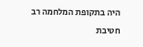היה בתקופת המלחמה רב חטיבת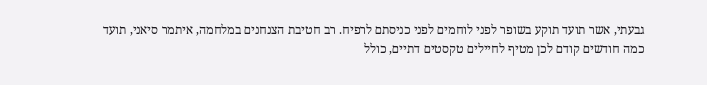גבעתי, אשר תועד תוקע בשופר לפני לוחמים לפני כניסתם לרפיח. רב חטיבת הצנחנים במלחמה, איתמר סיאני, תועד כמה חודשים קודם לכן מטיף לחיילים טקסטים דתיים, כולל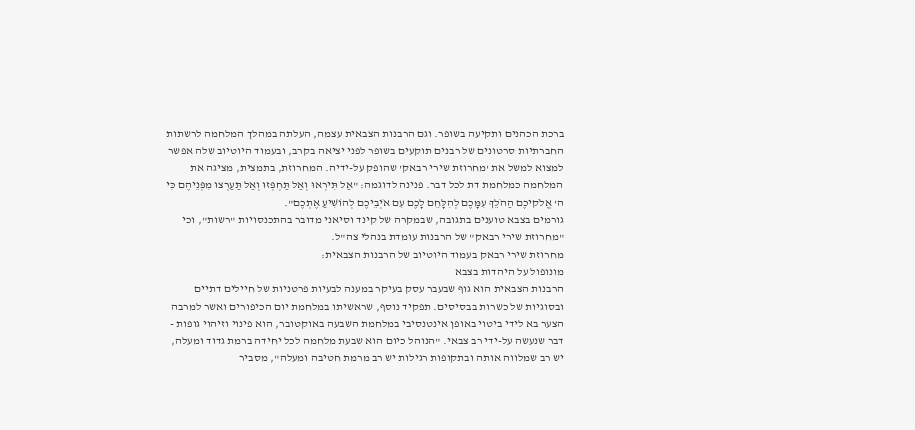ברכת הכהנים ותקיעה בשופר. וגם הרבנות הצבאית עצמה, העלתה במהלך המלחמה לרשתות החברתיות סרטונים של רבנים תוקעים בשופר לפני יציאה בקרב, ובעמוד היוטיוב שלה אפשר למצוא למשל את 'מחרוזת שירי רבאק' שהופק על-ידיה. המחרוזת, בתמצית, מציגה את המלחמה כמלחמת דת לכל דבר. פנינה לדוגמה: "אַל תִּירְאוּ וְאַל תַּחְפְּזוּ וְאַל תַּעַרְצוּ מִפְּנֵיהֶם כִּי ה' אֱלֹקיכֶם הַהֹלֵךְ עִמָּכֶם לְהִלָּחֵם לָכֶם עִם אֹיְבֵיכֶם לְהוֹשִׁיעַ אֶתְכֶם".
גורמים בצבא טוענים בתגובה, שבמקרה של קינד וסיאני מדובר בהתכנסויות "רשות", וכי "מחרוזת שירי רבאק" של הרבנות עומדת בנהלי צה"ל.
מחרוזת שירי רבאק בעמוד היוטיוב של הרבנות הצבאית:
מונופול על היהדות בצבא
הרבנות הצבאית הוא גוף שבעבר עסק בעיקר במענה לבעיות פרטניות של חיילים דתיים ובסוגיות של כשרות בבסיסים. תפקיד נוסף, שראשיתו במלחמת יום הכיפורים ואשר למרבה הצער בא לידי ביטוי באופן אינטנסיבי במלחמת השבעה באוקטובר, הוא פינוי וזיהוי גופות - דבר שנעשה על-ידי רב צבאי. "הנוהל כיום הוא שבעת מלחמה לכל יחידה ברמת גדוד ומעלה, יש רב שמלווה אותה ובתקופות רגילות יש רב מרמת חטיבה ומעלה", מסביר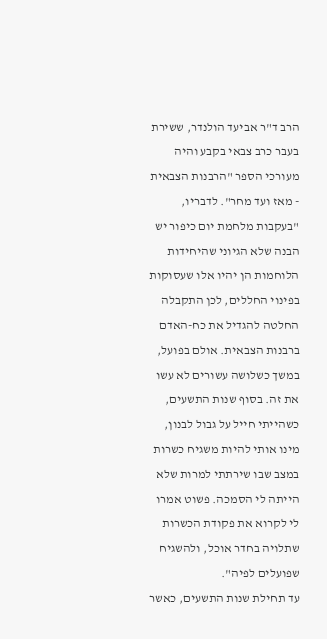הרב ד"ר אביעד הולנדר, ששירת בעבר כרב צבאי בקבע והיה מעורכי הספר "הרבנות הצבאית - מאז ועד מחר". לדבריו, "בעקבות מלחמת יום כיפור יש הבנה שלא הגיוני שהיחידות הלוחמות הן יהיו אלו שעסוקות בפינוי החללים, לכן התקבלה החלטה להגדיל את כח-האדם ברבנות הצבאית. אולם בפועל, במשך כשלושה עשורים לא עשו את זה. בסוף שנות התשעים, כשהייתי חייל על גבול לבנון, מינו אותי להיות משגיח כשרות במצב שבו שירתתי למרות שלא הייתה לי הסמכה. פשוט אמרו לי לקרוא את פקודת הכשרות שתלויה בחדר אוכל, ולהשגיח שפועלים לפיה".
עד תחילת שנות התשעים, כאשר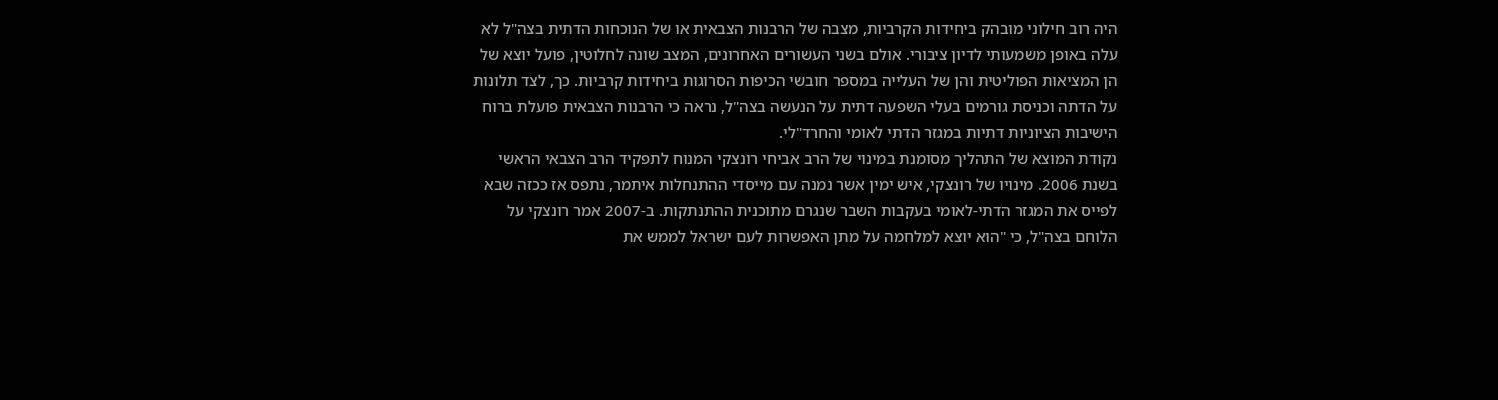היה רוב חילוני מובהק ביחידות הקרביות, מצבה של הרבנות הצבאית או של הנוכחות הדתית בצה"ל לא עלה באופן משמעותי לדיון ציבורי. אולם בשני העשורים האחרונים, המצב שונה לחלוטין, פועל יוצא של הן המציאות הפוליטית והן של העלייה במספר חובשי הכיפות הסרוגות ביחידות קרביות. כך, לצד תלונות על הדתה וכניסת גורמים בעלי השפעה דתית על הנעשה בצה"ל, נראה כי הרבנות הצבאית פועלת ברוח הישיבות הציוניות דתיות במגזר הדתי לאומי והחרד"לי.
נקודת המוצא של התהליך מסומנת במינוי של הרב אביחי רונצקי המנוח לתפקיד הרב הצבאי הראשי בשנת 2006. מינויו של רונצקי, איש ימין אשר נמנה עם מייסדי ההתנחלות איתמר, נתפס אז ככזה שבא לפייס את המגזר הדתי-לאומי בעקבות השבר שנגרם מתוכנית ההתנתקות. ב-2007 אמר רונצקי על הלוחם בצה"ל, כי "הוא יוצא למלחמה על מתן האפשרות לעם ישראל לממש את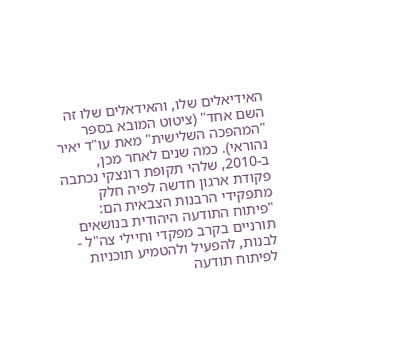האידיאלים שלו, והאידאלים שלו זה השם אחד" (ציטוט המובא בספר "המהפכה השלישית" מאת עו"ד יאיר נהוראי). כמה שנים לאחר מכן, ב-2010, שלהי תקופת רונצקי נכתבה פקודת ארגון חדשה לפיה חלק מתפקידי הרבנות הצבאית הם: "פיתוח התודעה היהודית בנושאים תורניים בקרב מפקדי וחיילי צה"ל - לבנות, להפעיל ולהטמיע תוכניות לפיתוח תודעה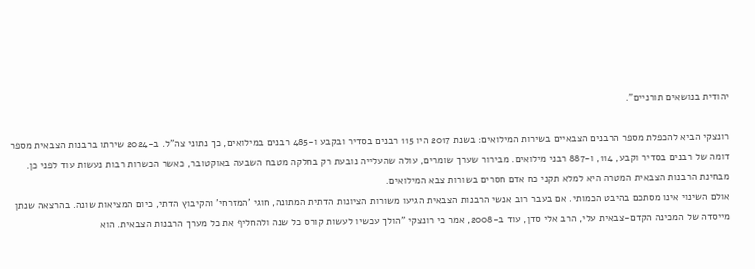יהודית בנושאים תורניים".

רונצקי הביא להכפלת מספר הרבנים הצבאיים בשירות המילואים: בשנת 2017 היו 115 רבנים בסדיר ובקבע ו-485 רבנים במילואים, כך נתוני צה"ל. ב-2024 שירתו ברבנות הצבאית מספר דומה של רבנים בסדיר וקבע, 114, ו-887 רבני מילואים. מבירור שערך שומרים, עולה שהעלייה נובעת רק בחלקה מטבח השבעה באוקטובר, כאשר הכשרות רבות נעשות עוד לפני כן. מבחינת הרבנות הצבאית המטרה היא למלא תקני כח אדם חסרים בשורות צבא המילואים.
אולם השינוי אינו מסתכם בהיבט הכמותי. אם בעבר רוב אנשי הרבנות הצבאית הגיעו משורות הציונות הדתית המתונה, חוגי 'המזרחי' והקיבוץ הדתי, כיום המציאות שונה. בהרצאה שנתן מייסדה של המכינה הקדם-צבאית עלי, הרב אלי סדן, עוד ב-2008, אמר כי רונצקי "הולך עכשיו לעשות קורס כל שנה ולהחליף את כל מערך הרבנות הצבאית. הוא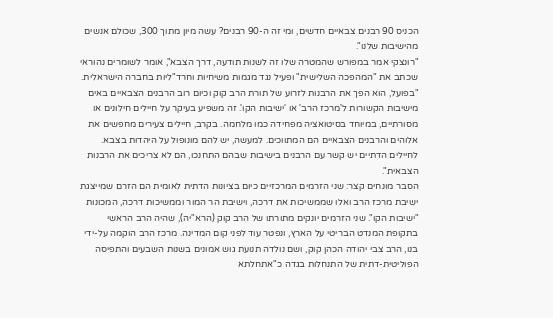הכניס 90 רבנים צבאיים חדשים, ומי זה ה-90 רבנים? עשה מיון מתוך 300, שכולם אנשים מהישיבות שלנו".
"רונצקי אמר במפורש שהמטרה שלו זה לשנות תודעה, דרך הצבא", אומר לשומרים נהוראי שכתב את "המהפכה השלישית" ופעיל נגד מגמות משיחיות וחרד"ליות בחברה הישראלית. "בפועל, הוא הפך את הרבנות לזרוע של תורת הרב קוק וכיום רוב הרבנים הצבאיים באים מישיבות הקשורות ל'מרכז הרב' או 'ישיבות הקו'. זה משפיע בעיקר על חיילים חילונים או מסורתיים, במיוחד בסיטואציה מפחידה כמו מלחמה. בקרב, חיילים צעירים מחפשים את אלוהים והרבנים הצבאיים הם המתווכים. למעשה, יש להם מונופול על היהדות בצבא. לחיילים הדתיים יש קשר עם הרבנים בישיבות שבהם התחנכו, הם לא צריכים את הרבנות הצבאית".
הסבר מונחים קצר: שני הזרמים המרכזיים כיום בציונות הדתית לאומית הם הזרם שמייצגת ישיבת מרכז הרב ואלו שממשיכות את דרכה, וישיבת הר המור וממשיכות דרכה, המכונות "ישיבות הקו". שני הזרמים יונקים מתורתו של הרב קוק (הרא"יה), שהיה הרב הראשי בתקופת המנדט הבריטי על הארץ, ונפטר עוד לפני קום המדינה. מרכז הרב הוקמה על-ידי בנו, הרב צבי יהודה הכהן קוק, ושם נולדה תנועת גוש אמונים בשנות השבעים והתפיסה הפוליטית-דתית של התנחלות בגדה כ"אתחלתא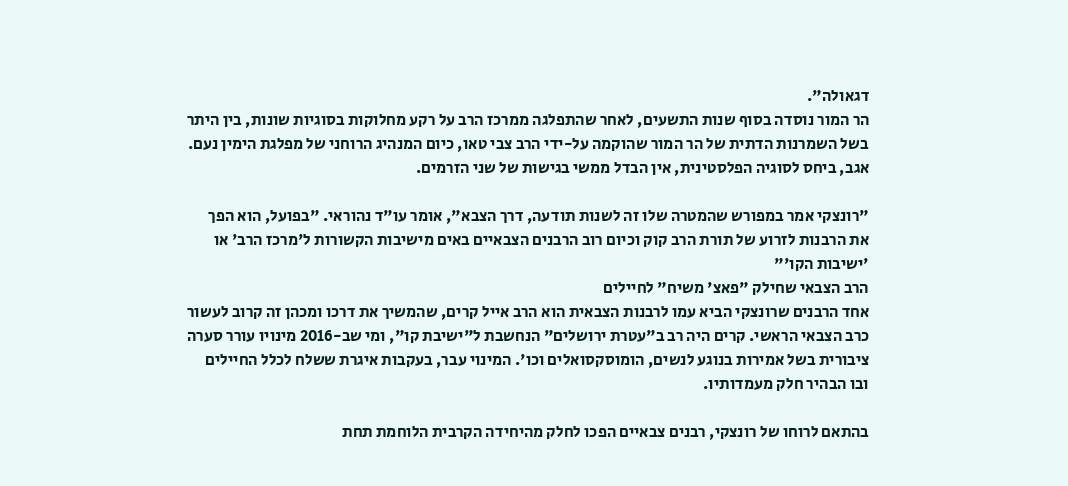דגאולה".
הר המור נוסדה בסוף שנות התשעים, לאחר שהתפלגה ממרכז הרב על רקע מחלוקות בסוגיות שונות, בין היתר בשל השמרנות הדתית של הר המור שהוקמה על-ידי הרב צבי טאו, כיום המנהיג הרוחני של מפלגת הימין נעם. אגב, ביחס לסוגיה הפלסטינית, אין הבדל ממשי בגישות של שני הזרמים.

"רונצקי אמר במפורש שהמטרה שלו זה לשנות תודעה, דרך הצבא", אומר עו"ד נהוראי. "בפועל, הוא הפך את הרבנות לזרוע של תורת הרב קוק וכיום רוב הרבנים הצבאיים באים מישיבות הקשורות ל'מרכז הרב' או 'ישיבות הקו'"
הרב הצבאי שחילק "פאצ' משיח" לחיילים
אחד הרבנים שרונצקי הביא עמו לרבנות הצבאית הוא הרב אייל קרים, שהמשיך את דרכו ומכהן זה קרוב לעשור כרב הצבאי הראשי. קרים היה רב ב"עטרת ירושלים" הנחשבת ל"ישיבת קו", ומי שב-2016 מינויו עורר סערה ציבורית בשל אמירות בנוגע לנשים, הומוסקסואלים וכו'. המינוי עבר, בעקבות איגרת ששלח לכלל החיילים ובו הבהיר חלק מעמדותיו.

בהתאם לרוחו של רונצקי, רבנים צבאיים הפכו לחלק מהיחידה הקרבית הלוחמת תחת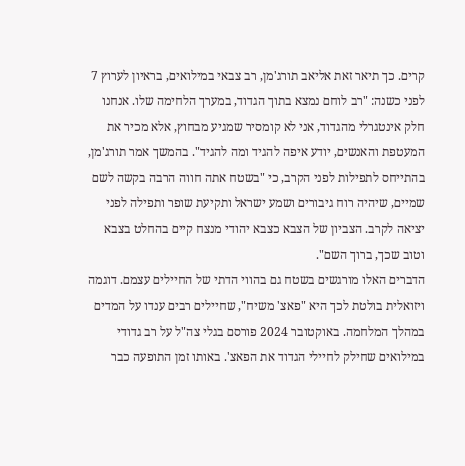קרים. כך תיאר זאת אליאב תורג'מן, רב צבאי במילואים, בראיון לערוץ 7 לפני כשנה: "רב לוחם נמצא בתוך הגדוד, במערך הלחימה שלו. אנחנו חלק אינטגרלי מהגדוד, אני לא קומסיר שמגיע מבחוץ, אלא מכיר את המעטפת והאנשים, יודע איפה להגיד ומה להגיד". בהמשך אמר תורג'מן, בהתייחס לתפילות לפני הקרב, כי "בשטח אתה חווה הרבה בקשה לשם שמיים, שיהיה רוח גיבורים ושמע ישראל ותקיעת שופר ותפילה לפני יציאה לקרב. הצביון של הצבא כצבא יהודי מנצח קיים בהחלט בצבא וטוב שכך, ברוך השם".
הדברים האלו מורגשים בשטח גם בהווי הדתי של החיילים עצמם. דוגמה ויזואלית בולטת לכך היא "פאצ' משיח", שחיילים רבים ענדו על המדים במהלך המלחמה. באוקטובר 2024 פורסם בגלי צה"ל על רב גדודי במילואים שחילק לחיילי הגדוד את הפאצ'. באותו זמן התופעה כבר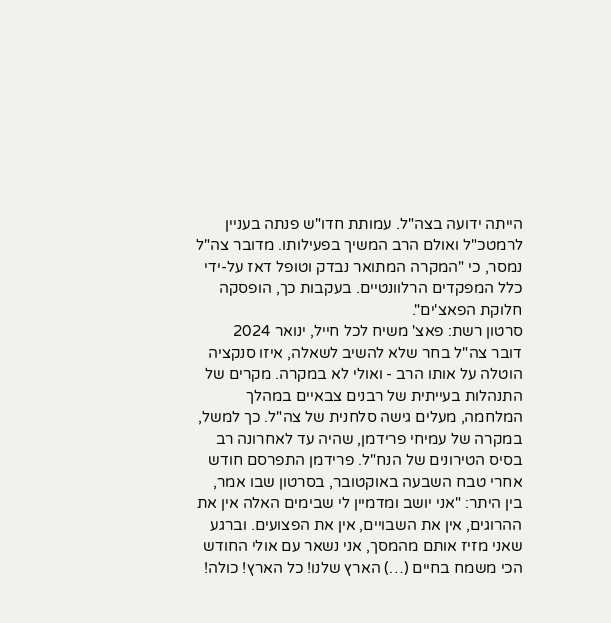הייתה ידועה בצה"ל. עמותת חדו"ש פנתה בעניין לרמטכ"ל ואולם הרב המשיך בפעילותו. מדובר צה"ל נמסר, כי "המקרה המתואר נבדק וטופל דאז על-ידי כלל המפקדים הרלוונטיים. בעקבות כך, הופסקה חלוקת הפאצ'ים".
סרטון רשת: פאצ' משיח לכל חייל, ינואר 2024
דובר צה"ל בחר שלא להשיב לשאלה, איזו סנקציה הוטלה על אותו הרב - ואולי לא במקרה. מקרים של התנהלות בעייתית של רבנים צבאיים במהלך המלחמה, מעלים גישה סלחנית של צה"ל. כך למשל, במקרה של עמיחי פרידמן, שהיה עד לאחרונה רב בסיס הטירונים של הנח"ל. פרידמן התפרסם חודש אחרי טבח השבעה באוקטובר, בסרטון שבו אמר, בין היתר: "אני יושב ומדמיין לי שבימים האלה אין את ההרוגים, אין את השבויים, אין את הפצועים. וברגע שאני מזיז אותם מהמסך, אני נשאר עם אולי החודש הכי משמח בחיים (…) הארץ שלנו! כל הארץ! כולה!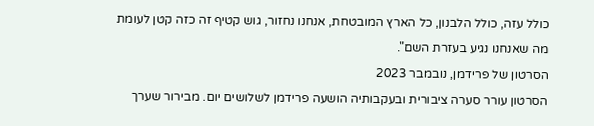כולל עזה, כולל הלבנון, כל הארץ המובטחת, אנחנו נחזור, גוש קטיף זה כזה קטן לעומת מה שאנחנו נגיע בעזרת השם".
הסרטון של פרידמן, נובמבר 2023
הסרטון עורר סערה ציבורית ובעקבותיה הושעה פרידמן לשלושים יום. מבירור שערך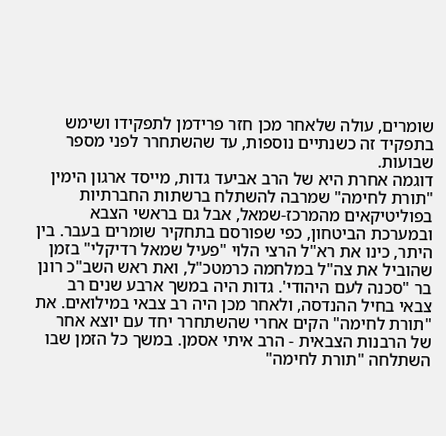שומרים, עולה שלאחר מכן חזר פרידמן לתפקידו ושימש בתפקיד זה כשנתיים נוספות, עד שהשתחרר לפני מספר שבועות.
דוגמה אחרת היא של הרב אביעד גדות, מייסד ארגון הימין "תורת לחימה" שמרבה להשתלח ברשתות החברתיות בפוליטיקאים מהמרכז-שמאל, אבל גם בראשי הצבא ובמערכת הביטחון, כפי שפורסם בתחקיר שומרים בעבר. בין היתר, כינו את רא"ל הרצי הלוי "פעיל שמאל רדיקלי" בזמן שהוביל את צה"ל במלחמה כרמטכ"ל, ואת ראש השב"כ רונן בר "סכנה לעם היהודי'. גדות היה במשך ארבע שנים רב צבאי בחיל ההנדסה, ולאחר מכן היה רב צבאי במילואים. את "תורת לחימה" הקים אחרי שהשתחרר יחד עם יוצא אחר של הרבנות הצבאית - הרב איתי אסמן. במשך כל הזמן שבו השתלחה "תורת לחימה"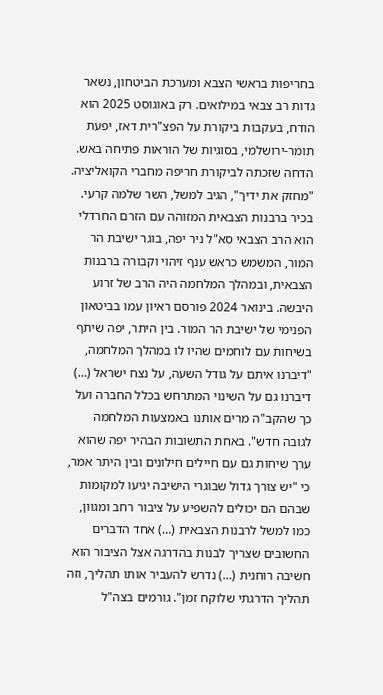בחריפות בראשי הצבא ומערכת הביטחון, נשאר גדות רב צבאי במילואים. רק באוגוסט 2025 הוא הודח, בעקבות ביקורת על הפצ"רית דאז, יפעת תומר-ירושלמי, בסוגיות של הוראות פתיחה באש. הדחה שזכתה לביקורת חריפה מחברי הקואליציה. "מחזק את ידיך", הגיב למשל, השר שלמה קרעי.
בכיר ברבנות הצבאית המזוהה עם הזרם החרדלי הוא הרב הצבאי סא"ל ניר יפה, בוגר ישיבת הר המור, המשמש כראש ענף זיהוי וקבורה ברבנות הצבאית, ובמהלך המלחמה היה הרב של זרוע היבשה. בינואר 2024 פורסם ראיון עמו בביטאון הפנימי של ישיבת הר המור. בין היתר, יפה שיתף בשיחות עם לוחמים שהיו לו במהלך המלחמה, "דיברנו איתם על גודל השעה, על נצח ישראל (…) דיברנו גם על השינוי המתרחש בכלל החברה ועל כך שהקב"ה מרים אותנו באמצעות המלחמה לגובה חדש". באחת התשובות הבהיר יפה שהוא ערך שיחות גם עם חיילים חילונים ובין היתר אמר, כי "יש צורך גדול שבוגרי הישיבה יגיעו למקומות שבהם הם יכולים להשפיע על ציבור רחב ומגוון, כמו למשל לרבנות הצבאית (…) אחד הדברים החשובים שצריך לבנות בהדרגה אצל הציבור הוא חשיבה רוחנית (…) נדרש להעביר אותו תהליך, וזה תהליך הדרגתי שלוקח זמן". גורמים בצה"ל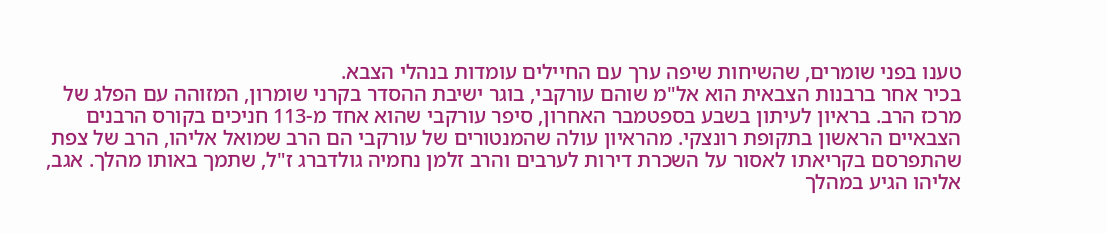טענו בפני שומרים, שהשיחות שיפה ערך עם החיילים עומדות בנהלי הצבא.
בכיר אחר ברבנות הצבאית הוא אל"מ שוהם עורקבי, בוגר ישיבת ההסדר בקרני שומרון, המזוהה עם הפלג של מרכז הרב. בראיון לעיתון בשבע בספטמבר האחרון, סיפר עורקבי שהוא אחד מ-113 חניכים בקורס הרבנים הצבאיים הראשון בתקופת רונצקי. מהראיון עולה שהמנטורים של עורקבי הם הרב שמואל אליהו, הרב של צפת שהתפרסם בקריאתו לאסור על השכרת דירות לערבים והרב זלמן נחמיה גולדברג ז"ל, שתמך באותו מהלך. אגב, אליהו הגיע במהלך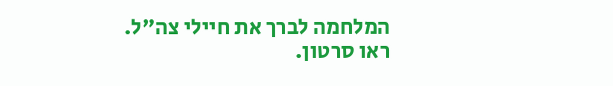המלחמה לברך את חיילי צה"ל. ראו סרטון.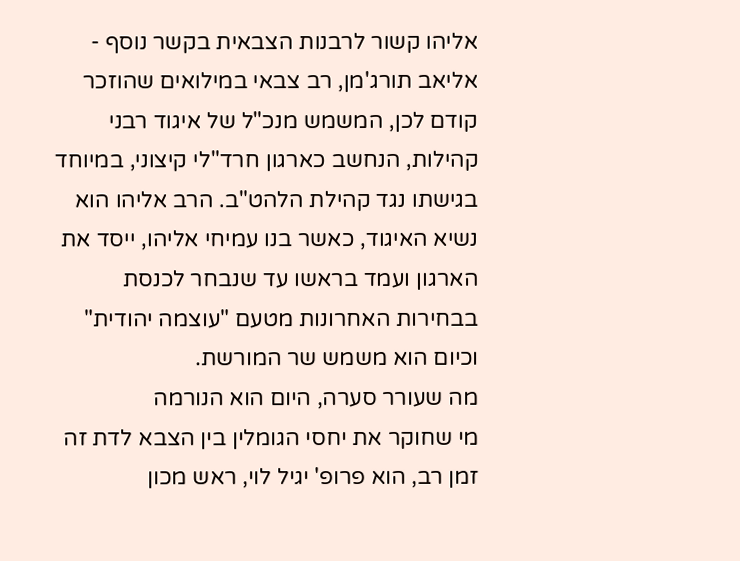אליהו קשור לרבנות הצבאית בקשר נוסף - אליאב תורג'מן, רב צבאי במילואים שהוזכר קודם לכן, המשמש מנכ"ל של איגוד רבני קהילות, הנחשב כארגון חרד"לי קיצוני, במיוחד בגישתו נגד קהילת הלהט"ב. הרב אליהו הוא נשיא האיגוד, כאשר בנו עמיחי אליהו, ייסד את הארגון ועמד בראשו עד שנבחר לכנסת בבחירות האחרונות מטעם "עוצמה יהודית" וכיום הוא משמש שר המורשת.
מה שעורר סערה, היום הוא הנורמה
מי שחוקר את יחסי הגומלין בין הצבא לדת זה זמן רב, הוא פרופ' יגיל לוי, ראש מכון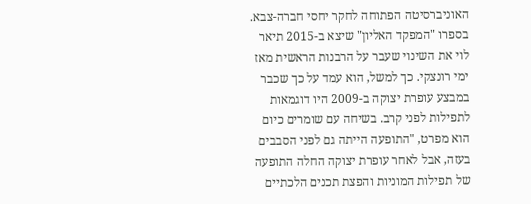האוניברסיטה הפתוחה לחקר יחסי חברה-צבא. בספרו "המפקד האליון" שיצא ב-2015 תיאר לוי את השינוי שעבר על הרבנות הראשית מאז ימי רונצקי. כך למשל, הוא עמד על כך שכבר במבצע עופרת יצוקה ב-2009 היו דוגמאות לתפילות לפני קרב. בשיחה עם שומרים כיום הוא מפרט, "התופעה הייתה גם לפני הסבבים בעזה, אבל לאחר עופרת יצוקה החלה התופעה של תפילות המוניות והפצת תכנים הלכתיים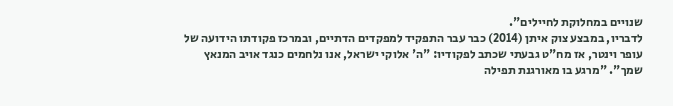שנויים במחלוקת לחיילים".
לדבריו, במבצע צוק איתן (2014) כבר עבר התפקיד למפקדים הדתיים, ובמרכז פקודתו הידועה של עופר וינטר, אז מח"ט גבעתי שכתב לפקודיו: "ה' אלוקי ישראל, אנו נלחמים כנגד אויב המנאץ שמך". "מרגע בו מאורגנת תפילה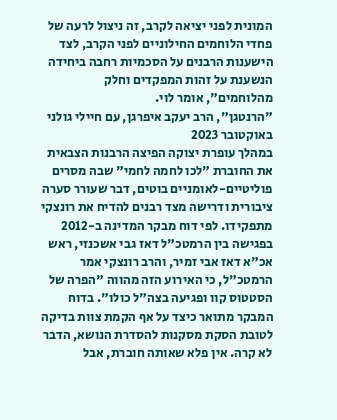המונית לפני יציאה לקרב, זה ניצול לרעה של פחדי הלוחמים החילוניים לפני הקרב, לצד הישענות הרבנים על הסכמיות רחבה ביחידה הנשענת על זהות המפקדים וחלק מהלוחמים", אומר לוי.
"הרנטגן", הרב יעקב איפרגן, עם חיילי גולני באוקטובר 2023
במהלך עופרת יצוקה הפיצה הרבנות הצבאית את החוברת "לכו לחמה לחמי" שבה מסרים פוליטיים-לאומניים בוטים, דבר שעורר סערה ציבורית ודרישה מצד רבנים להדיח את רונצקי מתפקידו. לפי דוח מבקר המדינה ב-2012 בפגישה בין הרמטכ"ל דאז גבי אשכנזי, ראש אכ"א דאז אבי זמיר, והרב רונצקי אמר הרמטכ"ל, כי האירוע הזה מהווה "הפרה של הסטטוס קוו ופגיעה בצה"ל כולו". בדוח המבקר מתואר כיצד על אף הקמת צוות בדיקה לטובת הסקת מסקנות להסדרת הנושא, הדבר לא קרה. אין פלא שאותה חוברת, אבל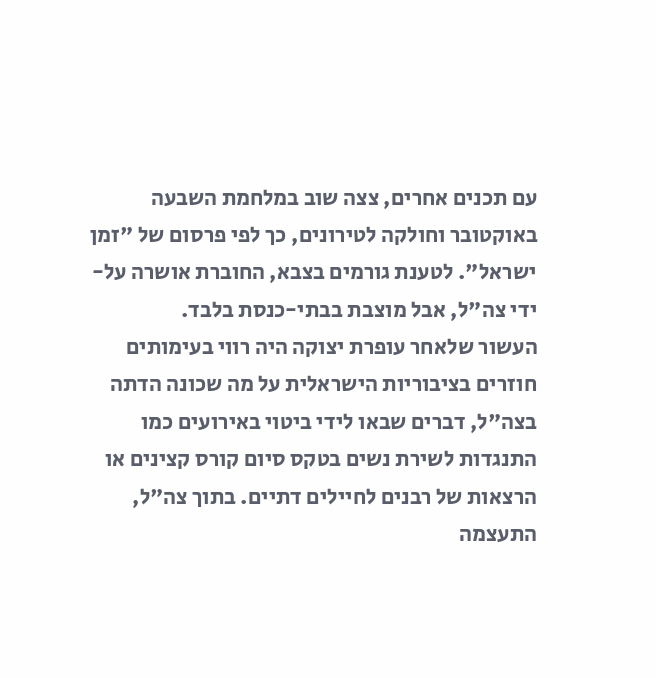עם תכנים אחרים, צצה שוב במלחמת השבעה באוקטובר וחולקה לטירונים, כך לפי פרסום של "זמן ישראל". לטענת גורמים בצבא, החוברת אושרה על-ידי צה"ל, אבל מוצבת בבתי-כנסת בלבד.
העשור שלאחר עופרת יצוקה היה רווי בעימותים חוזרים בציבוריות הישראלית על מה שכונה הדתה בצה"ל, דברים שבאו לידי ביטוי באירועים כמו התנגדות לשירת נשים בטקס סיום קורס קצינים או הרצאות של רבנים לחיילים דתיים. בתוך צה"ל, התעצמה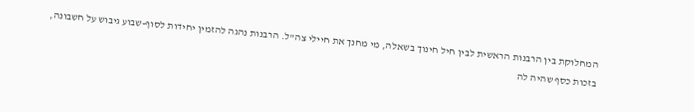המחלוקת בין הרבנות הראשית לבין חיל חינוך בשאלה, מי מחנך את חיילי צה"ל. הרבנות נהגה להזמין יחידות לסוף-שבוע גיבוש על חשבונה, בזכות כסף שהיה לה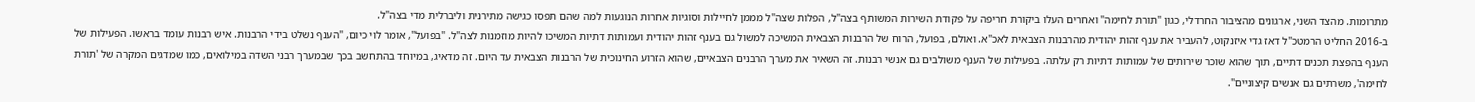מתרומות. מהצד השני, ארגונים מהציבור החרדלי, כגון "תורת לחימה" ואחרים העלו ביקורת חריפה על פקודת השירות המשותף בצה"ל, הפלות שצה"ל מממן לחיילות וסוגיות אחרות הנוגעות למה שהם תפסו כגישה מתירנית וליברלית מדי בצה"ל.
ב-2016 החליט הרמטכ"ל דאז גדי איזנקוט, להעביר את ענף זהות יהודית מהרבנות הצבאית לאכ"א. ואולם, בפועל, הרוח של הרבנות הצבאית המשיכה למשול גם בענף זהות יהודית ועמותות דתיות המשיכו להיות מוזמנות לצה"ל. "בפועל", אומר לוי כיום, "הענף נשלט בידי הרבנות. איש רבנות עומד בראשו. הפעילות של הענף בהפצת תכנים דתיים, תוך שהוא שוכר שירותים של עמותות דתיות רק עלתה. בפעילות של הענף משולבים גם אנשי רבנות. זה השאיר את מערך הרבנים הצבאיים, שהוא הזרוע החינוכית של הרבנות הצבאית עד היום. זה מדאיג, במיוחד בהתחשב בכך שבמערך רבני השדה במילואים, כמו שמדגים המקרה של 'תורת לחימה', משרתים גם אנשים קיצוניים".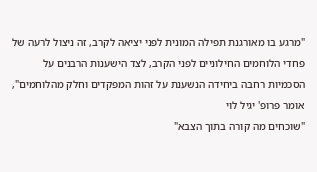"מרגע בו מאורגנת תפילה המונית לפני יציאה לקרב, זה ניצול לרעה של פחדי הלוחמים החילוניים לפני הקרב, לצד הישענות הרבנים על הסכמיות רחבה ביחידה הנשענת על זהות המפקדים וחלק מהלוחמים", אומר פרופ' יגיל לוי
"שוכחים מה קורה בתוך הצבא"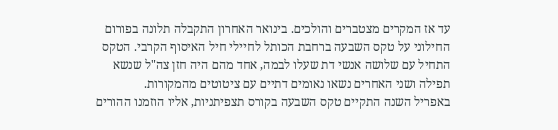עד אז המקרים מצטברים והולכים. בינואר האחרון התקבלה תלונה בפורום החילוני על טקס השבעה ברחבת הכותל לחיילי חיל האיסוף הקרבי. הטקס התחיל עם שלושה אנשי דת שעלו לבמה, אחד מהם היה חזן צה"ל שנשא תפילה ושני האחרים נשאו נאומים דתיים עם ציטוטים מהמקורות.
באפריל השנה התקיים טקס השבעה בקורס תצפיתניות, אליו הוזמנו ההורים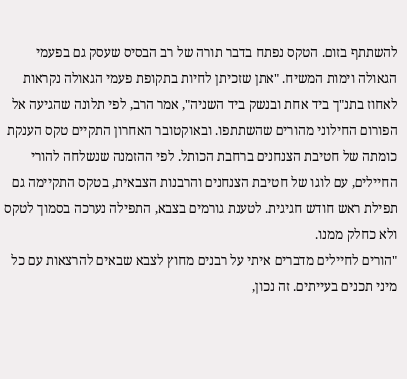להשתתף בזום. הטקס נפתח בדבר תורה של רב הבסיס שעסק גם בפעמי הגאולה וימות המשיח. "אתן שזכיתן לחיות בתקופת פעמי הגאולה נקראות לאחוז בתנ"ך ביד אחת ובנשק ביד השניה", אמר הרב, לפי תלונה שהגיעה אל הפורום החילוני מהורים שהשתתפו. ובאוקטובר האחרון התקיים טקס הענקת כומתה של חטיבת הצנחנים ברחבת הכותל. לפי ההזמנה שנשלחה להורי החיילים, עם לוגו של חטיבת הצנחנים והרבנות הצבאית, בטקס התקיימה גם תפילת ראש חודש חגיגית. לטענת גורמים בצבא, התפילה נערכה בסמוך לטקס ולא כחלק ממנו.
"הורים לחיילים מדברים איתי על רבנים מחוץ לצבא שבאים להרצאות עם כל מיני תכנים בעייתים. זה נכון,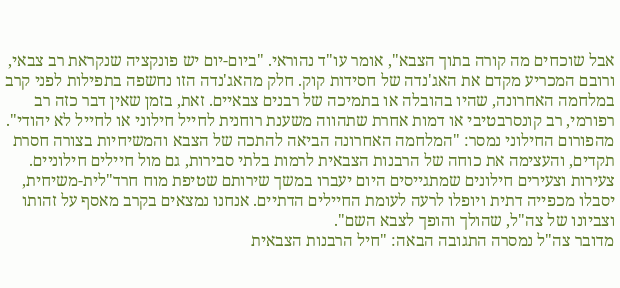אבל שוכחים מה קורה בתוך הצבא", אומר עו"ד נהוראי. "ביום-יום יש פונקציה שנקראת רב צבאי, ורובם המכריע מקדם את האג'נדה של חסידות קוק. חלק מהאג'נדה הזו נחשפה בתפילות לפני קרב במלחמה האחרונה, שהיו בהובלה או בתמיכה של רבנים צבאיים. זאת, בזמן שאין דבר כזה רב רפורמי, רב קונסרבטיבי או דמות אחרת שתהווה משענת רוחנית לחייל חילוני או לחייל לא יהודי".
מהפורום החילוני נמסר: "המלחמה האחרונה הביאה להתכה של הצבא והמשיחיות בצורה חסרת תקדים, והעצימה את כוחה של הרבנות הצבאית לרמות בלתי סבירות, גם מול חיילים חילוניים. צעירות וצעירים חילונים שמתגייסים היום יעברו במשך שירותם שטיפת מוח חרד"לית-משיחית, יסבלו מכפייה דתית ויופלו לרעה לעומת החיילים הדתיים. אנחנו נמצאים בקרב מאסף על זהותו וצביונו של צה"ל, שהולך והופך לצבא השם".
מדובר צה"ל נמסרה התגובה הבאה: "חיל הרבנות הצבאית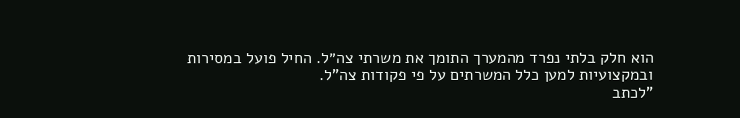הוא חלק בלתי נפרד מהמערך התומך את משרתי צה״ל. החיל פועל במסירות ובמקצועיות למען כלל המשרתים על פי פקודות צה"ל.
"לכתב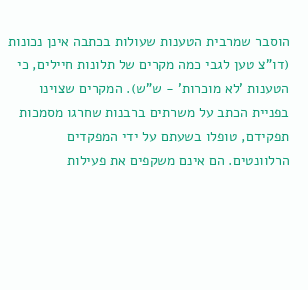הוסבר שמרבית הטענות שעולות בכתבה אינן נכונות (דו"צ טען לגבי כמה מקרים של תלונות חיילים, כי הטענות 'לא מוכרות' - ש"ש). המקרים שצוינו בפניית הכתב על משרתים ברבנות שחרגו מסמכות תפקידם, טופלו בשעתם על ידי המפקדים הרלוונטים. הם אינם משקפים את פעילות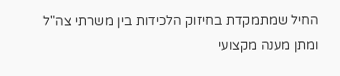החיל שמתמקדת בחיזוק הלכידות בין משרתי צה"ל ומתן מענה מקצועי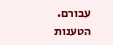עבורם. הטענות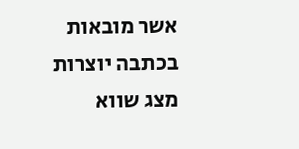אשר מובאות בכתבה יוצרות מצג שווא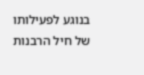בנוגע לפעילותו של חיל הרבנות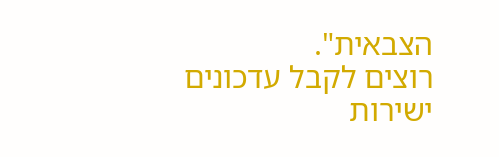הצבאית".
רוצים לקבל עדכונים ישירות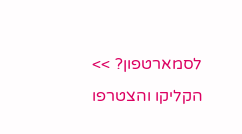לסמארטפון? >> הקליקו והצטרפו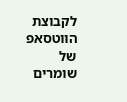לקבוצת הווטסאפ של שומרים